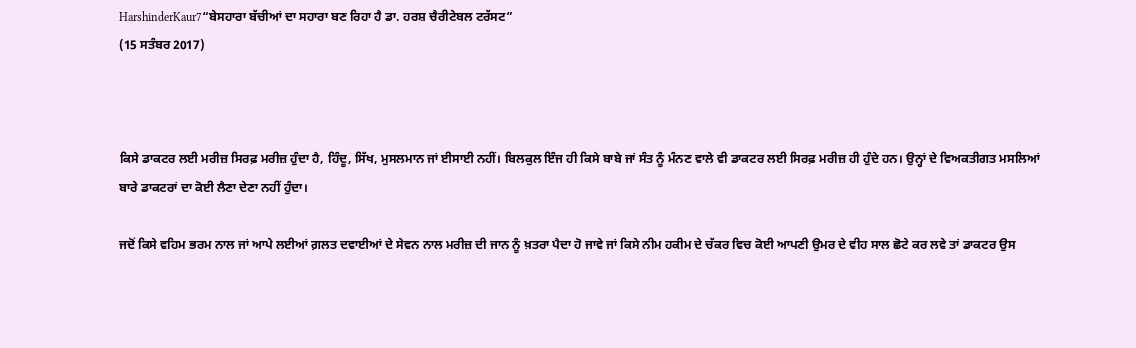HarshinderKaur7“ਬੇਸਹਾਰਾ ਬੱਚੀਆਂ ਦਾ ਸਹਾਰਾ ਬਣ ਰਿਹਾ ਹੈ ਡਾ. ਹਰਸ਼ ਚੈਰੀਟੇਬਲ ਟਰੱਸਟ”
(15 ਸਤੰਬਰ 2017)



ਕਿਸੇ ਡਾਕਟਰ ਲਈ ਮਰੀਜ਼ ਸਿਰਫ਼ ਮਰੀਜ਼ ਹੁੰਦਾ ਹੈ, ਹਿੰਦੂ, ਸਿੱਖ, ਮੁਸਲਮਾਨ ਜਾਂ ਈਸਾਈ ਨਹੀਂ। ਬਿਲਕੁਲ ਇੰਜ ਹੀ ਕਿਸੇ ਬਾਬੇ ਜਾਂ ਸੰਤ ਨੂੰ ਮੰਨਣ ਵਾਲੇ ਵੀ ਡਾਕਟਰ ਲਈ ਸਿਰਫ਼ ਮਰੀਜ਼ ਹੀ ਹੁੰਦੇ ਹਨ। ਉਨ੍ਹਾਂ ਦੇ ਵਿਅਕਤੀਗਤ ਮਸਲਿਆਂ ਬਾਰੇ ਡਾਕਟਰਾਂ ਦਾ ਕੋਈ ਲੈਣਾ ਦੇਣਾ ਨਹੀਂ ਹੁੰਦਾ।

ਜਦੋਂ ਕਿਸੇ ਵਹਿਮ ਭਰਮ ਨਾਲ ਜਾਂ ਆਪੇ ਲਈਆਂ ਗ਼ਲਤ ਦਵਾਈਆਂ ਦੇ ਸੇਵਨ ਨਾਲ ਮਰੀਜ਼ ਦੀ ਜਾਨ ਨੂੰ ਖ਼ਤਰਾ ਪੈਦਾ ਹੋ ਜਾਵੇ ਜਾਂ ਕਿਸੇ ਨੀਮ ਹਕੀਮ ਦੇ ਚੱਕਰ ਵਿਚ ਕੋਈ ਆਪਣੀ ਉਮਰ ਦੇ ਵੀਹ ਸਾਲ ਛੋਟੇ ਕਰ ਲਵੇ ਤਾਂ ਡਾਕਟਰ ਉਸ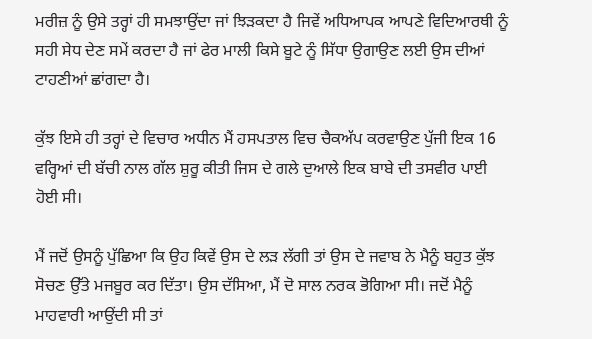ਮਰੀਜ਼ ਨੂੰ ਉਸੇ ਤਰ੍ਹਾਂ ਹੀ ਸਮਝਾਉਂਦਾ ਜਾਂ ਝਿੜਕਦਾ ਹੈ ਜਿਵੇਂ ਅਧਿਆਪਕ ਆਪਣੇ ਵਿਦਿਆਰਥੀ ਨੂੰ ਸਹੀ ਸੇਧ ਦੇਣ ਸਮੇਂ ਕਰਦਾ ਹੈ ਜਾਂ ਫੇਰ ਮਾਲੀ ਕਿਸੇ ਬੂਟੇ ਨੂੰ ਸਿੱਧਾ ਉਗਾਉਣ ਲਈ ਉਸ ਦੀਆਂ ਟਾਹਣੀਆਂ ਛਾਂਗਦਾ ਹੈ।

ਕੁੱਝ ਇਸੇ ਹੀ ਤਰ੍ਹਾਂ ਦੇ ਵਿਚਾਰ ਅਧੀਨ ਮੈਂ ਹਸਪਤਾਲ ਵਿਚ ਚੈਕਅੱਪ ਕਰਵਾਉਣ ਪੁੱਜੀ ਇਕ 16 ਵਰ੍ਹਿਆਂ ਦੀ ਬੱਚੀ ਨਾਲ ਗੱਲ ਸ਼ੁਰੂ ਕੀਤੀ ਜਿਸ ਦੇ ਗਲੇ ਦੁਆਲੇ ਇਕ ਬਾਬੇ ਦੀ ਤਸਵੀਰ ਪਾਈ ਹੋਈ ਸੀ।

ਮੈਂ ਜਦੋਂ ਉਸਨੂੰ ਪੁੱਛਿਆ ਕਿ ਉਹ ਕਿਵੇਂ ਉਸ ਦੇ ਲੜ ਲੱਗੀ ਤਾਂ ਉਸ ਦੇ ਜਵਾਬ ਨੇ ਮੈਨੂੰ ਬਹੁਤ ਕੁੱਝ ਸੋਚਣ ਉੱਤੇ ਮਜਬੂਰ ਕਰ ਦਿੱਤਾ। ਉਸ ਦੱਸਿਆ, ਮੈਂ ਦੋ ਸਾਲ ਨਰਕ ਭੋਗਿਆ ਸੀ। ਜਦੋਂ ਮੈਨੂੰ ਮਾਹਵਾਰੀ ਆਉਂਦੀ ਸੀ ਤਾਂ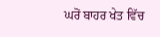ਘਰੋਂ ਬਾਹਰ ਖੇਤ ਵਿੱਚ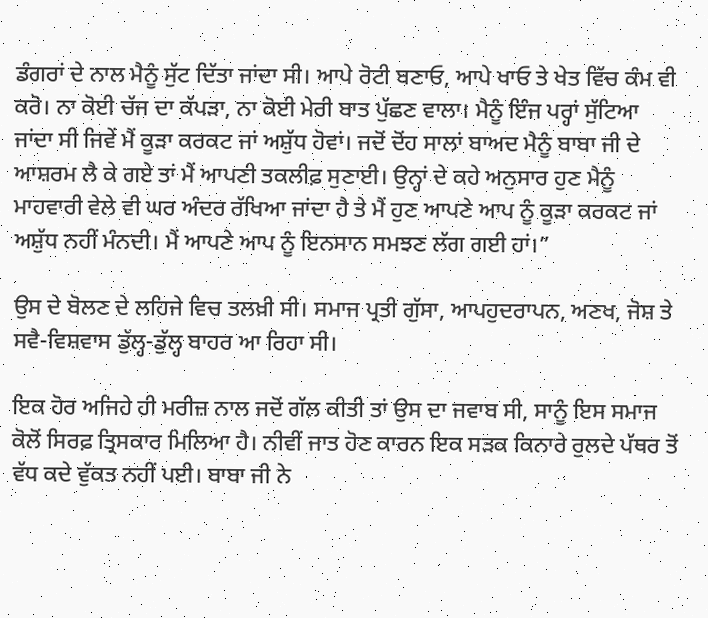ਡੰਗਰਾਂ ਦੇ ਨਾਲ ਮੈਨੂੰ ਸੁੱਟ ਦਿੱਤਾ ਜਾਂਦਾ ਸੀ। ਆਪੇ ਰੋਟੀ ਬਣਾਓ, ਆਪੇ ਖਾਓ ਤੇ ਖੇਤ ਵਿੱਚ ਕੰਮ ਵੀ ਕਰੋ। ਨਾ ਕੋਈ ਚੱਜ ਦਾ ਕੱਪੜਾ, ਨਾ ਕੋਈ ਮੇਰੀ ਬਾਤ ਪੁੱਛਣ ਵਾਲਾ। ਮੈਨੂੰ ਇੰਜ ਪਰ੍ਹਾਂ ਸੁੱਟਿਆ ਜਾਂਦਾ ਸੀ ਜਿਵੇਂ ਮੈਂ ਕੂੜਾ ਕਰਕਟ ਜਾਂ ਅਸ਼ੁੱਧ ਹੋਵਾਂ। ਜਦੋਂ ਦੋਂਹ ਸਾਲਾਂ ਬਾਅਦ ਮੈਨੂੰ ਬਾਬਾ ਜੀ ਦੇ ਆਸ਼ਰਮ ਲੈ ਕੇ ਗਏ ਤਾਂ ਮੈਂ ਆਪਣੀ ਤਕਲੀਫ਼ ਸੁਣਾਈ। ਉਨ੍ਹਾਂ ਦੇ ਕਹੇ ਅਨੁਸਾਰ ਹੁਣ ਮੈਨੂੰ ਮਾਹਵਾਰੀ ਵੇਲੇ ਵੀ ਘਰ ਅੰਦਰ ਰੱਖਿਆ ਜਾਂਦਾ ਹੈ ਤੇ ਮੈਂ ਹੁਣ ਆਪਣੇ ਆਪ ਨੂੰ ਕੂੜਾ ਕਰਕਟ ਜਾਂ ਅਸ਼ੁੱਧ ਨਹੀਂ ਮੰਨਦੀ। ਮੈਂ ਆਪਣੇ ਆਪ ਨੂੰ ਇਨਸਾਨ ਸਮਝਣ ਲੱਗ ਗਈ ਹਾਂ।”

ਉਸ ਦੇ ਬੋਲਣ ਦੇ ਲਹਿਜੇ ਵਿਚ ਤਲਖ਼ੀ ਸੀ। ਸਮਾਜ ਪ੍ਰਤੀ ਗੁੱਸਾ, ਆਪਹੁਦਰਾਪਨ, ਅਣਖ, ਜੋਸ਼ ਤੇ ਸਵੈ-ਵਿਸ਼ਵਾਸ ਡੁੱਲ੍ਹ-ਡੁੱਲ੍ਹ ਬਾਹਰ ਆ ਰਿਹਾ ਸੀ।

ਇਕ ਹੋਰ ਅਜਿਹੇ ਹੀ ਮਰੀਜ਼ ਨਾਲ ਜਦੋਂ ਗੱਲ ਕੀਤੀ ਤਾਂ ਉਸ ਦਾ ਜਵਾਬ ਸੀ, ਸਾਨੂੰ ਇਸ ਸਮਾਜ ਕੋਲੋਂ ਸਿਰਫ਼ ਤ੍ਰਿਸਕਾਰ ਮਿਲਿਆ ਹੈ। ਨੀਵੀਂ ਜਾਤ ਹੋਣ ਕਾਰਨ ਇਕ ਸੜਕ ਕਿਨਾਰੇ ਰੁਲਦੇ ਪੱਥਰ ਤੋਂ ਵੱਧ ਕਦੇ ਵੁੱਕਤ ਨਹੀਂ ਪਈ। ਬਾਬਾ ਜੀ ਨੇ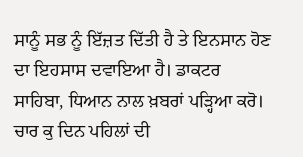ਸਾਨੂੰ ਸਭ ਨੂੰ ਇੱਜ਼ਤ ਦਿੱਤੀ ਹੈ ਤੇ ਇਨਸਾਨ ਹੋਣ ਦਾ ਇਹਸਾਸ ਦਵਾਇਆ ਹੈ। ਡਾਕਟਰ ਸਾਹਿਬਾ, ਧਿਆਨ ਨਾਲ ਖ਼ਬਰਾਂ ਪੜ੍ਹਿਆ ਕਰੋ। ਚਾਰ ਕੁ ਦਿਨ ਪਹਿਲਾਂ ਦੀ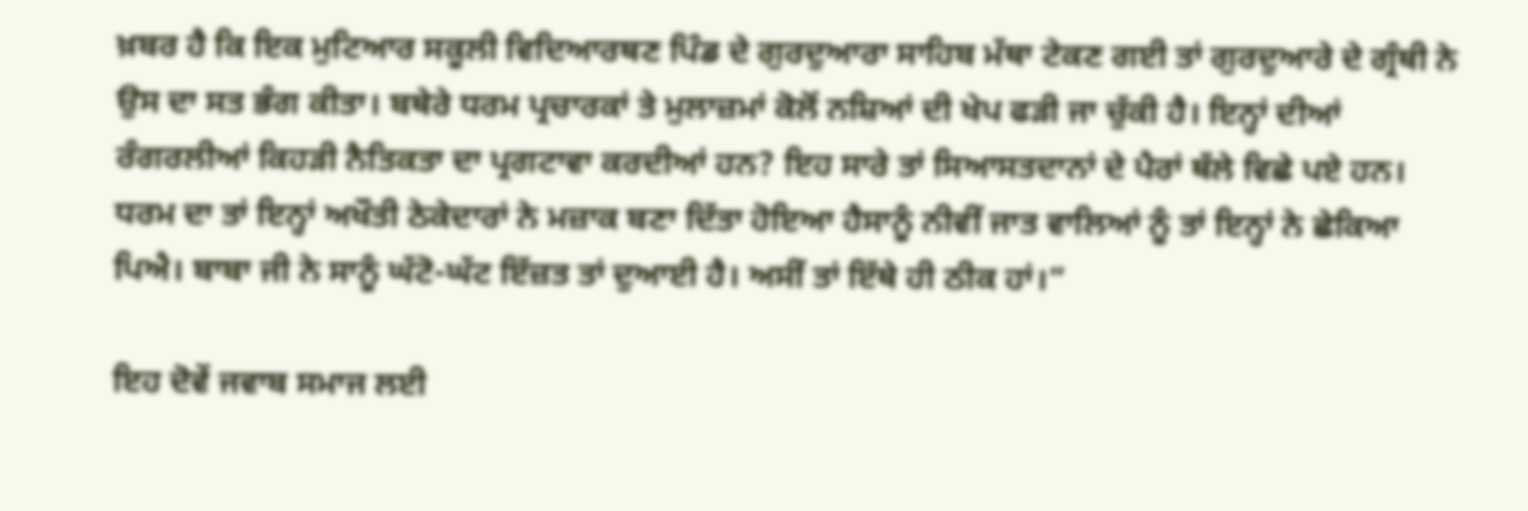ਖ਼ਬਰ ਹੈ ਕਿ ਇਕ ਮੁਟਿਆਰ ਸਕੂਲੀ ਵਿਦਿਆਰਥਣ ਪਿੰਡ ਦੇ ਗੁਰਦੁਆਰਾ ਸਾਹਿਬ ਮੱਥਾ ਟੇਕਣ ਗਈ ਤਾਂ ਗੁਰਦੁਆਰੇ ਦੇ ਗ੍ਰੰਥੀ ਨੇ ਉਸ ਦਾ ਸਤ ਭੰਗ ਕੀਤਾ। ਬਥੇਰੇ ਧਰਮ ਪ੍ਰਚਾਰਕਾਂ ਤੇ ਮੁਲਾਜ਼ਮਾਂ ਕੋਲੋਂ ਨਸ਼ਿਆਂ ਦੀ ਖੇਪ ਫੜੀ ਜਾ ਚੁੱਕੀ ਹੈ। ਇਨ੍ਹਾਂ ਦੀਆਂ ਰੰਗਰਲੀਆਂ ਕਿਹੜੀ ਨੈਤਿਕਤਾ ਦਾ ਪ੍ਰਗਟਾਵਾ ਕਰਦੀਆਂ ਹਨ? ਇਹ ਸਾਰੇ ਤਾਂ ਸਿਆਸਤਦਾਨਾਂ ਦੇ ਪੈਰਾਂ ਥੱਲੇ ਵਿਛੇ ਪਏ ਹਨ। ਧਰਮ ਦਾ ਤਾਂ ਇਨ੍ਹਾਂ ਅਖੌਤੀ ਠੇਕੇਦਾਰਾਂ ਨੇ ਮਜ਼ਾਕ ਬਣਾ ਦਿੱਤਾ ਹੋਇਆ ਹੈਸਾਨੂੰ ਨੀਵੀਂ ਜਾਤ ਵਾਲਿਆਂ ਨੂੰ ਤਾਂ ਇਨ੍ਹਾਂ ਨੇ ਛੇਕਿਆ ਪਿਐ। ਬਾਬਾ ਜੀ ਨੇ ਸਾਨੂੰ ਘੱਟੋ-ਘੱਟ ਇੱਜ਼ਤ ਤਾਂ ਦੁਆਈ ਹੈ। ਅਸੀਂ ਤਾਂ ਇੱਥੇ ਹੀ ਠੀਕ ਹਾਂ।”

ਇਹ ਦੋਵੇਂ ਜਵਾਬ ਸਮਾਜ ਲਈ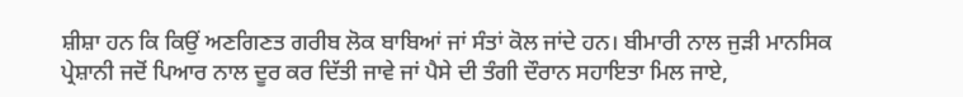ਸ਼ੀਸ਼ਾ ਹਨ ਕਿ ਕਿਉਂ ਅਣਗਿਣਤ ਗਰੀਬ ਲੋਕ ਬਾਬਿਆਂ ਜਾਂ ਸੰਤਾਂ ਕੋਲ ਜਾਂਦੇ ਹਨ। ਬੀਮਾਰੀ ਨਾਲ ਜੁੜੀ ਮਾਨਸਿਕ ਪ੍ਰੇਸ਼ਾਨੀ ਜਦੋਂ ਪਿਆਰ ਨਾਲ ਦੂਰ ਕਰ ਦਿੱਤੀ ਜਾਵੇ ਜਾਂ ਪੈਸੇ ਦੀ ਤੰਗੀ ਦੌਰਾਨ ਸਹਾਇਤਾ ਮਿਲ ਜਾਏ,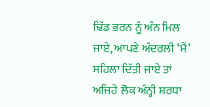ਢਿੱਡ ਭਰਨ ਨੂੰ ਅੰਨ ਮਿਲ ਜਾਏ, ਆਪਣੇ ਅੰਦਰਲੀ ‘ਮੈਂ’ ਸਹਿਲਾ ਦਿੱਤੀ ਜਾਏ ਤਾਂ ਅਜਿਹੇ ਲੋਕ ਅੰਨ੍ਹੀ ਸ਼ਰਧਾ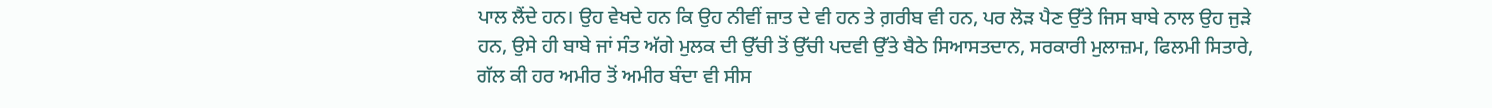ਪਾਲ ਲੈਂਦੇ ਹਨ। ਉਹ ਵੇਖਦੇ ਹਨ ਕਿ ਉਹ ਨੀਵੀਂ ਜ਼ਾਤ ਦੇ ਵੀ ਹਨ ਤੇ ਗ਼ਰੀਬ ਵੀ ਹਨ, ਪਰ ਲੋੜ ਪੈਣ ਉੱਤੇ ਜਿਸ ਬਾਬੇ ਨਾਲ ਉਹ ਜੁੜੇ ਹਨ, ਉਸੇ ਹੀ ਬਾਬੇ ਜਾਂ ਸੰਤ ਅੱਗੇ ਮੁਲਕ ਦੀ ਉੱਚੀ ਤੋਂ ਉੱਚੀ ਪਦਵੀ ਉੱਤੇ ਬੈਠੇ ਸਿਆਸਤਦਾਨ, ਸਰਕਾਰੀ ਮੁਲਾਜ਼ਮ, ਫਿਲਮੀ ਸਿਤਾਰੇ, ਗੱਲ ਕੀ ਹਰ ਅਮੀਰ ਤੋਂ ਅਮੀਰ ਬੰਦਾ ਵੀ ਸੀਸ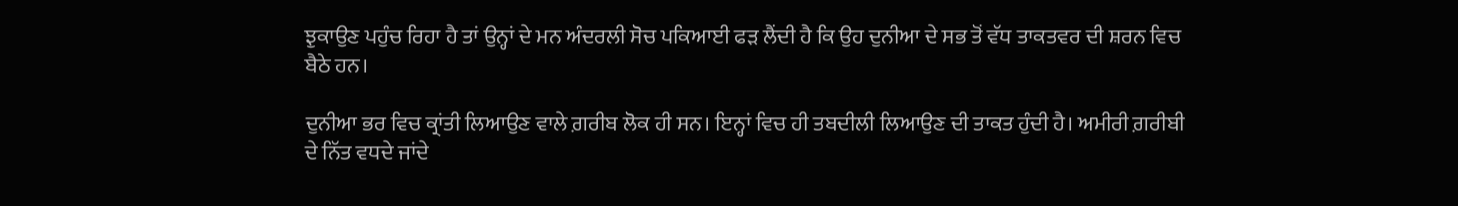ਝੁਕਾਉਣ ਪਹੁੰਚ ਰਿਹਾ ਹੈ ਤਾਂ ਉਨ੍ਹਾਂ ਦੇ ਮਨ ਅੰਦਰਲੀ ਸੋਚ ਪਕਿਆਈ ਫੜ ਲੈਂਦੀ ਹੈ ਕਿ ਉਹ ਦੁਨੀਆ ਦੇ ਸਭ ਤੋਂ ਵੱਧ ਤਾਕਤਵਰ ਦੀ ਸ਼ਰਨ ਵਿਚ ਬੈਠੇ ਹਨ।

ਦੁਨੀਆ ਭਰ ਵਿਚ ਕ੍ਰਾਂਤੀ ਲਿਆਉਣ ਵਾਲੇ ਗ਼ਰੀਬ ਲੋਕ ਹੀ ਸਨ। ਇਨ੍ਹਾਂ ਵਿਚ ਹੀ ਤਬਦੀਲੀ ਲਿਆਉਣ ਦੀ ਤਾਕਤ ਹੁੰਦੀ ਹੈ। ਅਮੀਰੀ ਗ਼ਰੀਬੀ ਦੇ ਨਿੱਤ ਵਧਦੇ ਜਾਂਦੇ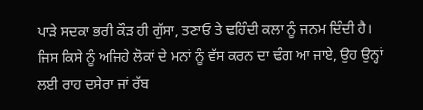ਪਾੜੇ ਸਦਕਾ ਭਰੀ ਕੌੜ ਹੀ ਗੁੱਸਾ, ਤਣਾਓ ਤੇ ਢਹਿੰਦੀ ਕਲਾ ਨੂੰ ਜਨਮ ਦਿੰਦੀ ਹੈ। ਜਿਸ ਕਿਸੇ ਨੂੰ ਅਜਿਹੇ ਲੋਕਾਂ ਦੇ ਮਨਾਂ ਨੂੰ ਵੱਸ ਕਰਨ ਦਾ ਢੰਗ ਆ ਜਾਏ, ਉਹ ਉਨ੍ਹਾਂ ਲਈ ਰਾਹ ਦਸੇਰਾ ਜਾਂ ਰੱਬ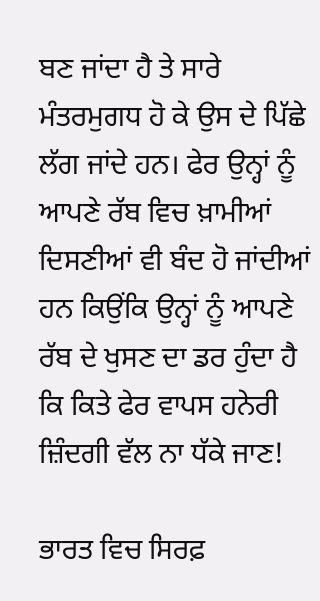ਬਣ ਜਾਂਦਾ ਹੈ ਤੇ ਸਾਰੇ ਮੰਤਰਮੁਗਧ ਹੋ ਕੇ ਉਸ ਦੇ ਪਿੱਛੇ ਲੱਗ ਜਾਂਦੇ ਹਨ। ਫੇਰ ਉਨ੍ਹਾਂ ਨੂੰ ਆਪਣੇ ਰੱਬ ਵਿਚ ਖ਼ਾਮੀਆਂ ਦਿਸਣੀਆਂ ਵੀ ਬੰਦ ਹੋ ਜਾਂਦੀਆਂ ਹਨ ਕਿਉਂਕਿ ਉਨ੍ਹਾਂ ਨੂੰ ਆਪਣੇ ਰੱਬ ਦੇ ਖੁਸਣ ਦਾ ਡਰ ਹੁੰਦਾ ਹੈ ਕਿ ਕਿਤੇ ਫੇਰ ਵਾਪਸ ਹਨੇਰੀ ਜ਼ਿੰਦਗੀ ਵੱਲ ਨਾ ਧੱਕੇ ਜਾਣ!

ਭਾਰਤ ਵਿਚ ਸਿਰਫ਼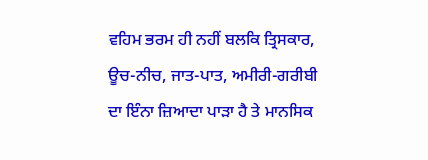ਵਹਿਮ ਭਰਮ ਹੀ ਨਹੀਂ ਬਲਕਿ ਤ੍ਰਿਸਕਾਰ, ਊਚ-ਨੀਚ, ਜਾਤ-ਪਾਤ, ਅਮੀਰੀ-ਗਰੀਬੀ ਦਾ ਇੰਨਾ ਜ਼ਿਆਦਾ ਪਾੜਾ ਹੈ ਤੇ ਮਾਨਸਿਕ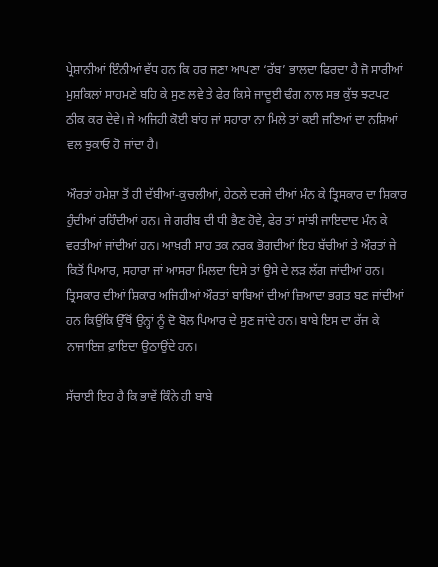ਪ੍ਰੇਸ਼ਾਨੀਆਂ ਇੰਨੀਆਂ ਵੱਧ ਹਨ ਕਿ ਹਰ ਜਣਾ ਆਪਣਾ ‘ਰੱਬ’ ਭਾਲਦਾ ਫਿਰਦਾ ਹੈ ਜੋ ਸਾਰੀਆਂ ਮੁਸ਼ਕਿਲਾਂ ਸਾਹਮਣੇ ਬਹਿ ਕੇ ਸੁਣ ਲਵੇ ਤੇ ਫੇਰ ਕਿਸੇ ਜਾਦੂਈ ਢੰਗ ਨਾਲ ਸਭ ਕੁੱਝ ਝਟਪਟ ਠੀਕ ਕਰ ਦੇਵੇ। ਜੇ ਅਜਿਹੀ ਕੋਈ ਬਾਂਹ ਜਾਂ ਸਹਾਰਾ ਨਾ ਮਿਲੇ ਤਾਂ ਕਈ ਜਣਿਆਂ ਦਾ ਨਸ਼ਿਆਂ ਵਲ ਝੁਕਾਓ ਹੋ ਜਾਂਦਾ ਹੈ।

ਔਰਤਾਂ ਹਮੇਸ਼ਾ ਤੋਂ ਹੀ ਦੱਬੀਆਂ-ਕੁਚਲੀਆਂ, ਹੇਠਲੇ ਦਰਜੇ ਦੀਆਂ ਮੰਨ ਕੇ ਤ੍ਰਿਸਕਾਰ ਦਾ ਸ਼ਿਕਾਰ ਹੁੰਦੀਆਂ ਰਹਿੰਦੀਆਂ ਹਨ। ਜੇ ਗਰੀਬ ਦੀ ਧੀ ਭੈਣ ਹੋਵੇ, ਫੇਰ ਤਾਂ ਸਾਂਝੀ ਜਾਇਦਾਦ ਮੰਨ ਕੇ ਵਰਤੀਆਂ ਜਾਂਦੀਆਂ ਹਨ। ਆਖ਼ਰੀ ਸਾਹ ਤਕ ਨਰਕ ਭੋਗਦੀਆਂ ਇਹ ਬੱਚੀਆਂ ਤੇ ਔਰਤਾਂ ਜੇ ਕਿਤੋਂ ਪਿਆਰ, ਸਹਾਰਾ ਜਾਂ ਆਸਰਾ ਮਿਲਦਾ ਦਿਸੇ ਤਾਂ ਉਸੇ ਦੇ ਲੜ ਲੱਗ ਜਾਂਦੀਆਂ ਹਨ। ਤ੍ਰਿਸਕਾਰ ਦੀਆਂ ਸ਼ਿਕਾਰ ਅਜਿਹੀਆਂ ਔਰਤਾਂ ਬਾਬਿਆਂ ਦੀਆਂ ਜ਼ਿਆਦਾ ਭਗਤ ਬਣ ਜਾਂਦੀਆਂ ਹਨ ਕਿਉਂਕਿ ਉੱਥੋਂ ਉਨ੍ਹਾਂ ਨੂੰ ਦੋ ਬੋਲ ਪਿਆਰ ਦੇ ਸੁਣ ਜਾਂਦੇ ਹਨ। ਬਾਬੇ ਇਸ ਦਾ ਰੱਜ ਕੇ ਨਾਜਾਇਜ਼ ਫ਼ਾਇਦਾ ਉਠਾਉਂਦੇ ਹਨ।

ਸੱਚਾਈ ਇਹ ਹੈ ਕਿ ਭਾਵੇਂ ਕਿੰਨੇ ਹੀ ਬਾਬੇ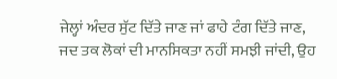ਜੇਲ੍ਹਾਂ ਅੰਦਰ ਸੁੱਟ ਦਿੱਤੇ ਜਾਣ ਜਾਂ ਫਾਹੇ ਟੰਗ ਦਿੱਤੇ ਜਾਣ, ਜਦ ਤਕ ਲੋਕਾਂ ਦੀ ਮਾਨਸਿਕਤਾ ਨਹੀਂ ਸਮਝੀ ਜਾਂਦੀ, ਉਹ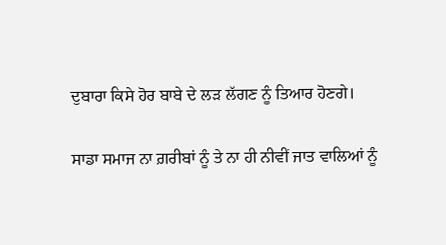ਦੁਬਾਰਾ ਕਿਸੇ ਹੋਰ ਬਾਬੇ ਦੇ ਲੜ ਲੱਗਣ ਨੂੰ ਤਿਆਰ ਹੋਣਗੇ।

ਸਾਡਾ ਸਮਾਜ ਨਾ ਗ਼ਰੀਬਾਂ ਨੂੰ ਤੇ ਨਾ ਹੀ ਨੀਵੀਂ ਜਾਤ ਵਾਲਿਆਂ ਨੂੰ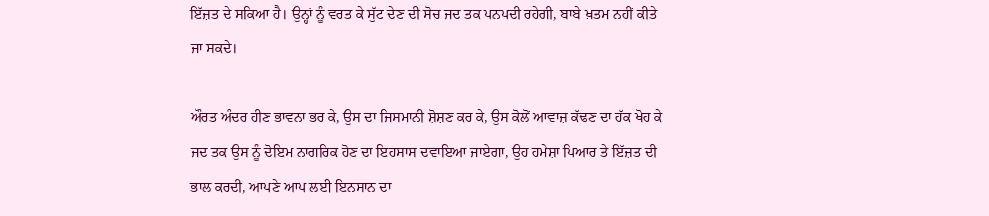ਇੱਜ਼ਤ ਦੇ ਸਕਿਆ ਹੈ। ਉਨ੍ਹਾਂ ਨੂੰ ਵਰਤ ਕੇ ਸੁੱਟ ਦੇਣ ਦੀ ਸੋਚ ਜਦ ਤਕ ਪਨਪਦੀ ਰਹੇਗੀ, ਬਾਬੇ ਖ਼ਤਮ ਨਹੀਂ ਕੀਤੇ ਜਾ ਸਕਦੇ।

ਔਰਤ ਅੰਦਰ ਹੀਣ ਭਾਵਨਾ ਭਰ ਕੇ, ਉਸ ਦਾ ਜਿਸਮਾਨੀ ਸ਼ੋਸ਼ਣ ਕਰ ਕੇ, ਉਸ ਕੋਲੋਂ ਆਵਾਜ਼ ਕੱਢਣ ਦਾ ਹੱਕ ਖੋਹ ਕੇ ਜਦ ਤਕ ਉਸ ਨੂੰ ਦੋਇਮ ਨਾਗਰਿਕ ਹੋਣ ਦਾ ਇਹਸਾਸ ਦਵਾਇਆ ਜਾਏਗਾ, ਉਹ ਹਮੇਸ਼ਾ ਪਿਆਰ ਤੇ ਇੱਜ਼ਤ ਦੀ ਭਾਲ ਕਰਦੀ, ਆਪਣੇ ਆਪ ਲਈ ਇਨਸਾਨ ਦਾ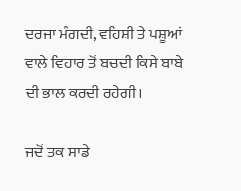ਦਰਜਾ ਮੰਗਦੀ, ਵਹਿਸ਼ੀ ਤੇ ਪਸ਼ੂਆਂ ਵਾਲੇ ਵਿਹਾਰ ਤੋਂ ਬਚਦੀ ਕਿਸੇ ਬਾਬੇ ਦੀ ਭਾਲ ਕਰਦੀ ਰਹੇਗੀ।

ਜਦੋਂ ਤਕ ਸਾਡੇ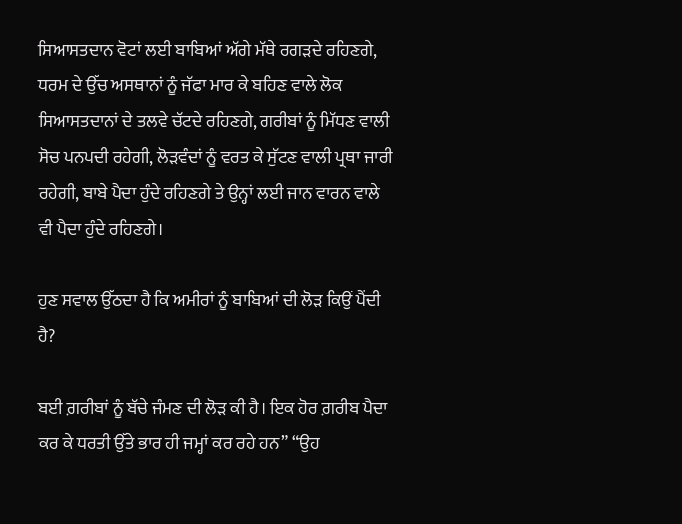ਸਿਆਸਤਦਾਨ ਵੋਟਾਂ ਲਈ ਬਾਬਿਆਂ ਅੱਗੇ ਮੱਥੇ ਰਗੜਦੇ ਰਹਿਣਗੇ, ਧਰਮ ਦੇ ਉੱਚ ਅਸਥਾਨਾਂ ਨੂੰ ਜੱਫਾ ਮਾਰ ਕੇ ਬਹਿਣ ਵਾਲੇ ਲੋਕ ਸਿਆਸਤਦਾਨਾਂ ਦੇ ਤਲਵੇ ਚੱਟਦੇ ਰਹਿਣਗੇ, ਗਰੀਬਾਂ ਨੂੰ ਮਿੱਧਣ ਵਾਲੀ ਸੋਚ ਪਨਪਦੀ ਰਹੇਗੀ, ਲੋੜਵੰਦਾਂ ਨੂੰ ਵਰਤ ਕੇ ਸੁੱਟਣ ਵਾਲੀ ਪ੍ਰਥਾ ਜਾਰੀ ਰਹੇਗੀ, ਬਾਬੇ ਪੈਦਾ ਹੁੰਦੇ ਰਹਿਣਗੇ ਤੇ ਉਨ੍ਹਾਂ ਲਈ ਜਾਨ ਵਾਰਨ ਵਾਲੇ ਵੀ ਪੈਦਾ ਹੁੰਦੇ ਰਹਿਣਗੇ।

ਹੁਣ ਸਵਾਲ ਉੱਠਦਾ ਹੈ ਕਿ ਅਮੀਰਾਂ ਨੂੰ ਬਾਬਿਆਂ ਦੀ ਲੋੜ ਕਿਉਂ ਪੈਂਦੀ ਹੈ?

ਬਈ ਗ਼ਰੀਬਾਂ ਨੂੰ ਬੱਚੇ ਜੰਮਣ ਦੀ ਲੋੜ ਕੀ ਹੈ। ਇਕ ਹੋਰ ਗ਼ਰੀਬ ਪੈਦਾ ਕਰ ਕੇ ਧਰਤੀ ਉੱਤੇ ਭਾਰ ਹੀ ਜਮ੍ਹਾਂ ਕਰ ਰਹੇ ਹਨ” “ਉਹ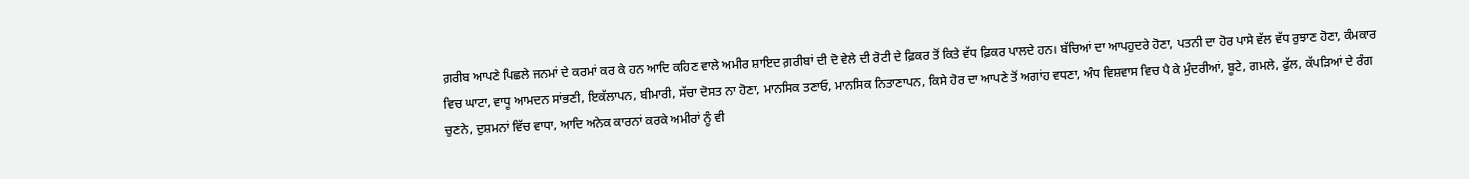ਗ਼ਰੀਬ ਆਪਣੇ ਪਿਛਲੇ ਜਨਮਾਂ ਦੇ ਕਰਮਾਂ ਕਰ ਕੇ ਹਨ ਆਦਿ ਕਹਿਣ ਵਾਲੇ ਅਮੀਰ ਸ਼ਾਇਦ ਗ਼ਰੀਬਾਂ ਦੀ ਦੋ ਵੇਲੇ ਦੀ ਰੋਟੀ ਦੇ ਫ਼ਿਕਰ ਤੋਂ ਕਿਤੇ ਵੱਧ ਫ਼ਿਕਰ ਪਾਲਦੇ ਹਨ। ਬੱਚਿਆਂ ਦਾ ਆਪਹੁਦਰੇ ਹੋਣਾ, ਪਤਨੀ ਦਾ ਹੋਰ ਪਾਸੇ ਵੱਲ ਵੱਧ ਰੁਝਾਣ ਹੋਣਾ, ਕੰਮਕਾਰ ਵਿਚ ਘਾਟਾ, ਵਾਧੂ ਆਮਦਨ ਸਾਂਭਣੀ, ਇਕੱਲਾਪਨ, ਬੀਮਾਰੀ, ਸੱਚਾ ਦੋਸਤ ਨਾ ਹੋਣਾ, ਮਾਨਸਿਕ ਤਣਾਓ, ਮਾਨਸਿਕ ਨਿਤਾਣਾਪਨ, ਕਿਸੇ ਹੋਰ ਦਾ ਆਪਣੇ ਤੋਂ ਅਗਾਂਹ ਵਧਣਾ, ਅੰਧ ਵਿਸ਼ਵਾਸ ਵਿਚ ਪੈ ਕੇ ਮੁੰਦਰੀਆਂ, ਬੂਟੇ, ਗਮਲੇ, ਫੁੱਲ, ਕੱਪੜਿਆਂ ਦੇ ਰੰਗ ਚੁਣਨੇ, ਦੁਸ਼ਮਨਾਂ ਵਿੱਚ ਵਾਧਾ, ਆਦਿ ਅਨੇਕ ਕਾਰਨਾਂ ਕਰਕੇ ਅਮੀਰਾਂ ਨੂੰ ਵੀ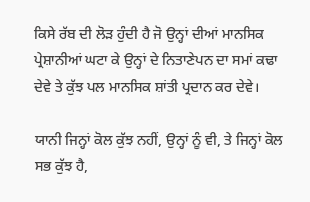ਕਿਸੇ ਰੱਬ ਦੀ ਲੋੜ ਹੁੰਦੀ ਹੈ ਜੋ ਉਨ੍ਹਾਂ ਦੀਆਂ ਮਾਨਸਿਕ ਪ੍ਰੇਸ਼ਾਨੀਆਂ ਘਟਾ ਕੇ ਉਨ੍ਹਾਂ ਦੇ ਨਿਤਾਣੇਪਨ ਦਾ ਸਮਾਂ ਕਢਾ ਦੇਵੇ ਤੇ ਕੁੱਝ ਪਲ ਮਾਨਸਿਕ ਸ਼ਾਂਤੀ ਪ੍ਰਦਾਨ ਕਰ ਦੇਵੇ।

ਯਾਨੀ ਜਿਨ੍ਹਾਂ ਕੋਲ ਕੁੱਝ ਨਹੀਂ, ਉਨ੍ਹਾਂ ਨੂੰ ਵੀ, ਤੇ ਜਿਨ੍ਹਾਂ ਕੋਲ ਸਭ ਕੁੱਝ ਹੈ,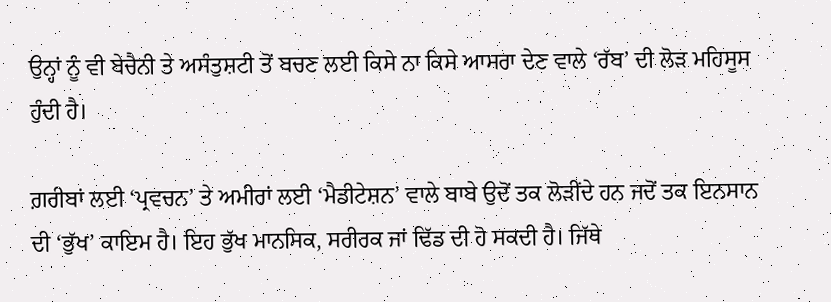ਉਨ੍ਹਾਂ ਨੂੰ ਵੀ ਬੇਚੈਨੀ ਤੇ ਅਸੰਤੁਸ਼ਟੀ ਤੋਂ ਬਚਣ ਲਈ ਕਿਸੇ ਨਾ ਕਿਸੇ ਆਸਰਾ ਦੇਣ ਵਾਲੇ ‘ਰੱਬ’ ਦੀ ਲੋੜ ਮਹਿਸੂਸ ਹੁੰਦੀ ਹੈ।

ਗ਼ਰੀਬਾਂ ਲਈ ‘ਪ੍ਰਵਚਨ’ ਤੇ ਅਮੀਰਾਂ ਲਈ ‘ਮੈਡੀਟੇਸ਼ਨ’ ਵਾਲੇ ਬਾਬੇ ਉਦੋਂ ਤਕ ਲੋੜੀਂਦੇ ਹਨ ਜਦੋਂ ਤਕ ਇਨਸਾਨ ਦੀ ‘ਭੁੱਖ’ ਕਾਇਮ ਹੈ। ਇਹ ਭੁੱਖ ਮਾਨਸਿਕ, ਸਰੀਰਕ ਜਾਂ ਢਿੱਡ ਦੀ ਹੋ ਸਕਦੀ ਹੈ। ਜਿੱਥੇ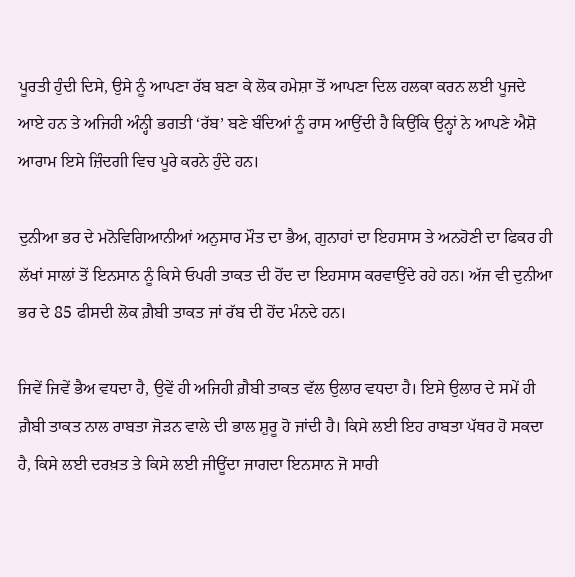ਪੂਰਤੀ ਹੁੰਦੀ ਦਿਸੇ, ਉਸੇ ਨੂੰ ਆਪਣਾ ਰੱਬ ਬਣਾ ਕੇ ਲੋਕ ਹਮੇਸ਼ਾ ਤੋਂ ਆਪਣਾ ਦਿਲ ਹਲਕਾ ਕਰਨ ਲਈ ਪੂਜਦੇ ਆਏ ਹਨ ਤੇ ਅਜਿਹੀ ਅੰਨ੍ਹੀ ਭਗਤੀ ‘ਰੱਬ’ ਬਣੇ ਬੰਦਿਆਂ ਨੂੰ ਰਾਸ ਆਉਂਦੀ ਹੈ ਕਿਉਂਕਿ ਉਨ੍ਹਾਂ ਨੇ ਆਪਣੇ ਐਸ਼ੋ ਆਰਾਮ ਇਸੇ ਜ਼ਿੰਦਗੀ ਵਿਚ ਪੂਰੇ ਕਰਨੇ ਹੁੰਦੇ ਹਨ।

ਦੁਨੀਆ ਭਰ ਦੇ ਮਨੋਵਿਗਿਆਨੀਆਂ ਅਨੁਸਾਰ ਮੌਤ ਦਾ ਭੈਅ, ਗੁਨਾਹਾਂ ਦਾ ਇਹਸਾਸ ਤੇ ਅਨਹੋਣੀ ਦਾ ਫਿਕਰ ਹੀ ਲੱਖਾਂ ਸਾਲਾਂ ਤੋਂ ਇਨਸਾਨ ਨੂੰ ਕਿਸੇ ਓਪਰੀ ਤਾਕਤ ਦੀ ਹੋਂਦ ਦਾ ਇਹਸਾਸ ਕਰਵਾਉਂਦੇ ਰਹੇ ਹਨ। ਅੱਜ ਵੀ ਦੁਨੀਆ ਭਰ ਦੇ 85 ਫੀਸਦੀ ਲੋਕ ਗ਼ੈਬੀ ਤਾਕਤ ਜਾਂ ਰੱਬ ਦੀ ਹੋਂਦ ਮੰਨਦੇ ਹਨ।

ਜਿਵੇਂ ਜਿਵੇਂ ਭੈਅ ਵਧਦਾ ਹੈ, ਉਵੇਂ ਹੀ ਅਜਿਹੀ ਗ਼ੈਬੀ ਤਾਕਤ ਵੱਲ ਉਲਾਰ ਵਧਦਾ ਹੈ। ਇਸੇ ਉਲਾਰ ਦੇ ਸਮੇਂ ਹੀ ਗ਼ੈਬੀ ਤਾਕਤ ਨਾਲ ਰਾਬਤਾ ਜੋੜਨ ਵਾਲੇ ਦੀ ਭਾਲ ਸ਼ੁਰੂ ਹੋ ਜਾਂਦੀ ਹੈ। ਕਿਸੇ ਲਈ ਇਹ ਰਾਬਤਾ ਪੱਥਰ ਹੋ ਸਕਦਾ ਹੈ, ਕਿਸੇ ਲਈ ਦਰਖ਼ਤ ਤੇ ਕਿਸੇ ਲਈ ਜੀਊਂਦਾ ਜਾਗਦਾ ਇਨਸਾਨ ਜੋ ਸਾਰੀ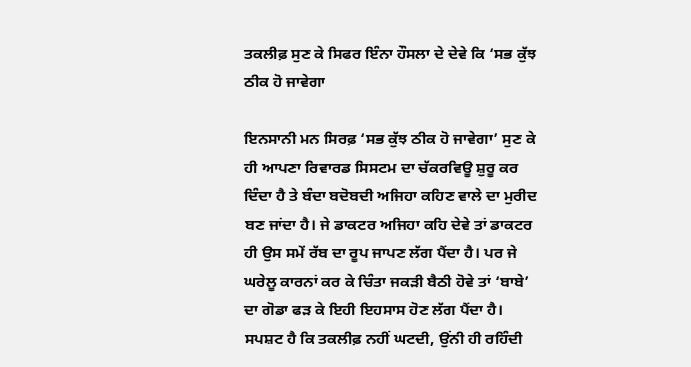ਤਕਲੀਫ਼ ਸੁਣ ਕੇ ਸਿਫਰ ਇੰਨਾ ਹੌਸਲਾ ਦੇ ਦੇਵੇ ਕਿ ‘ਸਭ ਕੁੱਝ ਠੀਕ ਹੋ ਜਾਵੇਗਾ

ਇਨਸਾਨੀ ਮਨ ਸਿਰਫ਼ ‘ਸਭ ਕੁੱਝ ਠੀਕ ਹੋ ਜਾਵੇਗਾ’ ਸੁਣ ਕੇ ਹੀ ਆਪਣਾ ਰਿਵਾਰਡ ਸਿਸਟਮ ਦਾ ਚੱਕਰਵਿਊ ਸ਼ੁਰੂ ਕਰ ਦਿੰਦਾ ਹੈ ਤੇ ਬੰਦਾ ਬਦੋਬਦੀ ਅਜਿਹਾ ਕਹਿਣ ਵਾਲੇ ਦਾ ਮੁਰੀਦ ਬਣ ਜਾਂਦਾ ਹੈ। ਜੇ ਡਾਕਟਰ ਅਜਿਹਾ ਕਹਿ ਦੇਵੇ ਤਾਂ ਡਾਕਟਰ ਹੀ ਉਸ ਸਮੇਂ ਰੱਬ ਦਾ ਰੂਪ ਜਾਪਣ ਲੱਗ ਪੈਂਦਾ ਹੈ। ਪਰ ਜੇ ਘਰੇਲੂ ਕਾਰਨਾਂ ਕਰ ਕੇ ਚਿੰਤਾ ਜਕੜੀ ਬੈਠੀ ਹੋਵੇ ਤਾਂ ‘ਬਾਬੇ’ ਦਾ ਗੋਡਾ ਫੜ ਕੇ ਇਹੀ ਇਹਸਾਸ ਹੋਣ ਲੱਗ ਪੈਂਦਾ ਹੈ। ਸਪਸ਼ਟ ਹੈ ਕਿ ਤਕਲੀਫ਼ ਨਹੀਂ ਘਟਦੀ, ਉਂਨੀ ਹੀ ਰਹਿੰਦੀ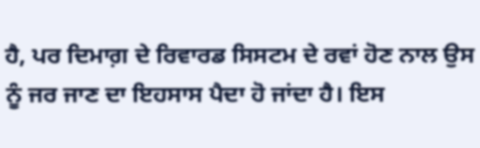ਹੈ, ਪਰ ਦਿਮਾਗ਼ ਦੇ ਰਿਵਾਰਡ ਸਿਸਟਮ ਦੇ ਰਵਾਂ ਹੋਣ ਨਾਲ ਉਸ ਨੂੰ ਜਰ ਜਾਣ ਦਾ ਇਹਸਾਸ ਪੈਦਾ ਹੋ ਜਾਂਦਾ ਹੈ। ਇਸ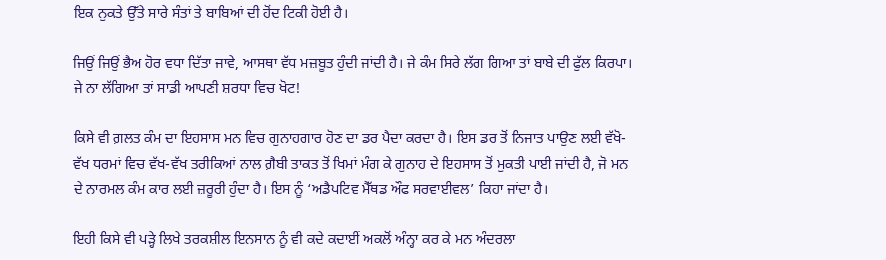ਇਕ ਨੁਕਤੇ ਉੱਤੇ ਸਾਰੇ ਸੰਤਾਂ ਤੇ ਬਾਬਿਆਂ ਦੀ ਹੋਂਦ ਟਿਕੀ ਹੋਈ ਹੈ।

ਜਿਉਂ ਜਿਉਂ ਭੈਅ ਹੋਰ ਵਧਾ ਦਿੱਤਾ ਜਾਵੇ, ਆਸਥਾ ਵੱਧ ਮਜ਼ਬੂਤ ਹੁੰਦੀ ਜਾਂਦੀ ਹੈ। ਜੇ ਕੰਮ ਸਿਰੇ ਲੱਗ ਗਿਆ ਤਾਂ ਬਾਬੇ ਦੀ ਫੁੱਲ ਕਿਰਪਾ। ਜੇ ਨਾ ਲੱਗਿਆ ਤਾਂ ਸਾਡੀ ਆਪਣੀ ਸ਼ਰਧਾ ਵਿਚ ਖੋਟ!

ਕਿਸੇ ਵੀ ਗ਼ਲਤ ਕੰਮ ਦਾ ਇਹਸਾਸ ਮਨ ਵਿਚ ਗੁਨਾਹਗਾਰ ਹੋਣ ਦਾ ਡਰ ਪੈਦਾ ਕਰਦਾ ਹੈ। ਇਸ ਡਰ ਤੋਂ ਨਿਜਾਤ ਪਾਉਣ ਲਈ ਵੱਖੋ-ਵੱਖ ਧਰਮਾਂ ਵਿਚ ਵੱਖ-ਵੱਖ ਤਰੀਕਿਆਂ ਨਾਲ ਗ਼ੈਬੀ ਤਾਕਤ ਤੋਂ ਖਿਮਾਂ ਮੰਗ ਕੇ ਗੁਨਾਹ ਦੇ ਇਹਸਾਸ ਤੋਂ ਮੁਕਤੀ ਪਾਈ ਜਾਂਦੀ ਹੈ, ਜੋ ਮਨ ਦੇ ਨਾਰਮਲ ਕੰਮ ਕਾਰ ਲਈ ਜ਼ਰੂਰੀ ਹੁੰਦਾ ਹੈ। ਇਸ ਨੂੰ ‘ਅਡੈਪਟਿਵ ਮੈੱਥਡ ਔਫ ਸਰਵਾਈਵਲ’ ਕਿਹਾ ਜਾਂਦਾ ਹੈ।

ਇਹੀ ਕਿਸੇ ਵੀ ਪੜ੍ਹੇ ਲਿਖੇ ਤਰਕਸ਼ੀਲ ਇਨਸਾਨ ਨੂੰ ਵੀ ਕਦੇ ਕਦਾਈਂ ਅਕਲੋਂ ਅੰਨ੍ਹਾ ਕਰ ਕੇ ਮਨ ਅੰਦਰਲਾ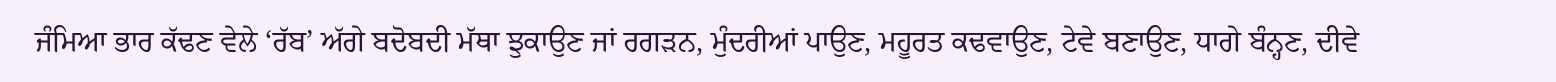ਜੰਮਿਆ ਭਾਰ ਕੱਢਣ ਵੇਲੇ ‘ਰੱਬ’ ਅੱਗੇ ਬਦੋਬਦੀ ਮੱਥਾ ਝੁਕਾਉਣ ਜਾਂ ਰਗੜਨ, ਮੁੰਦਰੀਆਂ ਪਾਉਣ, ਮਹੂਰਤ ਕਢਵਾਉਣ, ਟੇਵੇ ਬਣਾਉਣ, ਧਾਗੇ ਬੰਨ੍ਹਣ, ਦੀਵੇ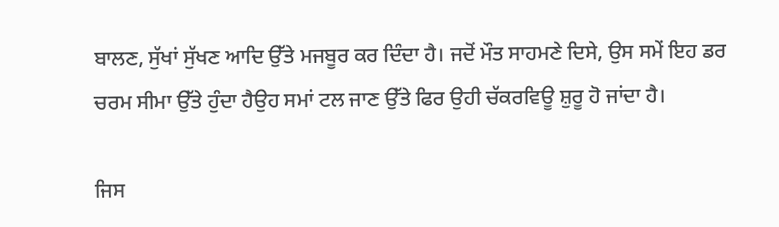ਬਾਲਣ, ਸੁੱਖਾਂ ਸੁੱਖਣ ਆਦਿ ਉੱਤੇ ਮਜਬੂਰ ਕਰ ਦਿੰਦਾ ਹੈ। ਜਦੋਂ ਮੌਤ ਸਾਹਮਣੇ ਦਿਸੇ, ਉਸ ਸਮੇਂ ਇਹ ਡਰ ਚਰਮ ਸੀਮਾ ਉੱਤੇ ਹੁੰਦਾ ਹੈਉਹ ਸਮਾਂ ਟਲ ਜਾਣ ਉੱਤੇ ਫਿਰ ਉਹੀ ਚੱਕਰਵਿਊ ਸ਼ੁਰੂ ਹੋ ਜਾਂਦਾ ਹੈ।

ਜਿਸ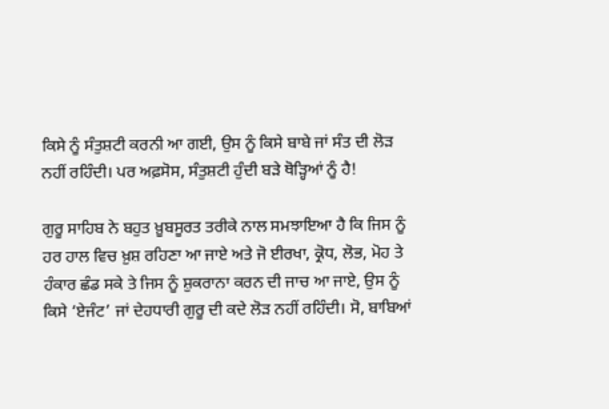ਕਿਸੇ ਨੂੰ ਸੰਤੁਸ਼ਟੀ ਕਰਨੀ ਆ ਗਈ, ਉਸ ਨੂੰ ਕਿਸੇ ਬਾਬੇ ਜਾਂ ਸੰਤ ਦੀ ਲੋੜ ਨਹੀਂ ਰਹਿੰਦੀ। ਪਰ ਅਫ਼ਸੋਸ, ਸੰਤੁਸ਼ਟੀ ਹੁੰਦੀ ਬੜੇ ਥੋੜ੍ਹਿਆਂ ਨੂੰ ਹੈ!

ਗੁਰੂ ਸਾਹਿਬ ਨੇ ਬਹੁਤ ਖ਼ੂਬਸੂਰਤ ਤਰੀਕੇ ਨਾਲ ਸਮਝਾਇਆ ਹੈ ਕਿ ਜਿਸ ਨੂੰ ਹਰ ਹਾਲ ਵਿਚ ਖ਼ੁਸ਼ ਰਹਿਣਾ ਆ ਜਾਏ ਅਤੇ ਜੋ ਈਰਖਾ, ਕ੍ਰੋਧ, ਲੋਭ, ਮੋਹ ਤੇ ਹੰਕਾਰ ਛੰਡ ਸਕੇ ਤੇ ਜਿਸ ਨੂੰ ਸ਼ੁਕਰਾਨਾ ਕਰਨ ਦੀ ਜਾਚ ਆ ਜਾਏ, ਉਸ ਨੂੰ ਕਿਸੇ ‘ਏਜੰਟ’ ਜਾਂ ਦੇਹਧਾਰੀ ਗੁਰੂ ਦੀ ਕਦੇ ਲੋੜ ਨਹੀਂ ਰਹਿੰਦੀ। ਸੋ, ਬਾਬਿਆਂ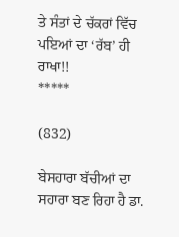ਤੇ ਸੰਤਾਂ ਦੇ ਚੱਕਰਾਂ ਵਿੱਚ ਪਇਆਂ ਦਾ ‘ਰੱਬ’ ਹੀ ਰਾਖਾ!!
*****

(832)

ਬੇਸਹਾਰਾ ਬੱਚੀਆਂ ਦਾ ਸਹਾਰਾ ਬਣ ਰਿਹਾ ਹੈ ਡਾ.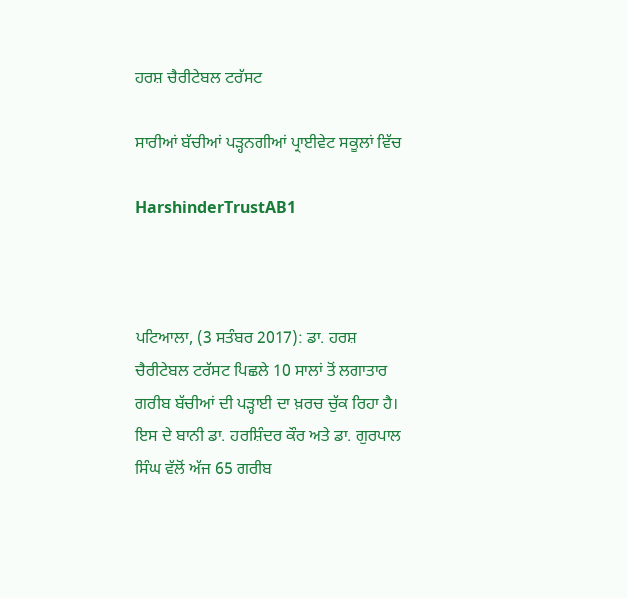ਹਰਸ਼ ਚੈਰੀਟੇਬਲ ਟਰੱਸਟ

ਸਾਰੀਆਂ ਬੱਚੀਆਂ ਪੜ੍ਹਨਗੀਆਂ ਪ੍ਰਾਈਵੇਟ ਸਕੂਲਾਂ ਵਿੱਚ

HarshinderTrustAB1



ਪਟਿਆਲਾ, (3 ਸਤੰਬਰ 2017): ਡਾ. ਹਰਸ਼ ਚੈਰੀਟੇਬਲ ਟਰੱਸਟ ਪਿਛਲੇ 10 ਸਾਲਾਂ ਤੋਂ ਲਗਾਤਾਰ ਗਰੀਬ ਬੱਚੀਆਂ ਦੀ ਪੜ੍ਹਾਈ ਦਾ ਖ਼ਰਚ ਚੁੱਕ ਰਿਹਾ ਹੈ। ਇਸ ਦੇ ਬਾਨੀ ਡਾ. ਹਰਸ਼ਿੰਦਰ ਕੌਰ ਅਤੇ ਡਾ. ਗੁਰਪਾਲ ਸਿੰਘ ਵੱਲੋਂ ਅੱਜ 65 ਗਰੀਬ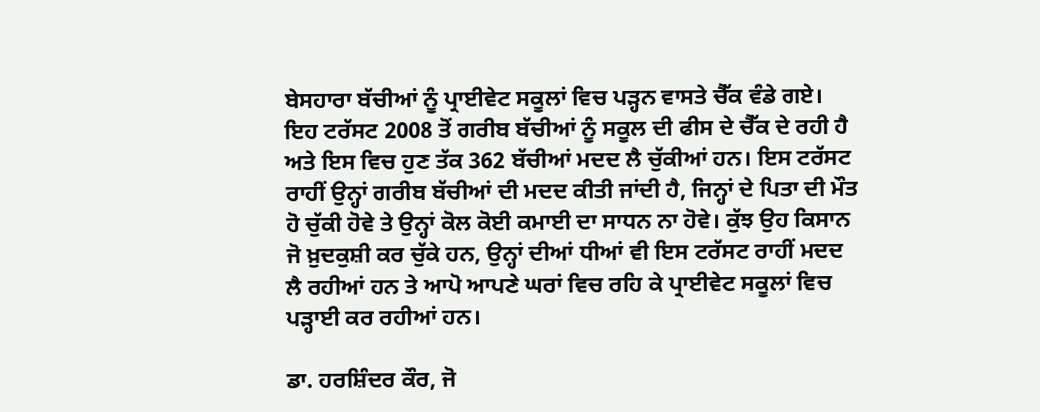ਬੇਸਹਾਰਾ ਬੱਚੀਆਂ ਨੂੰ ਪ੍ਰਾਈਵੇਟ ਸਕੂਲਾਂ ਵਿਚ ਪੜ੍ਹਨ ਵਾਸਤੇ ਚੈੱਕ ਵੰਡੇ ਗਏ। ਇਹ ਟਰੱਸਟ 2008 ਤੋਂ ਗਰੀਬ ਬੱਚੀਆਂ ਨੂੰ ਸਕੂਲ ਦੀ ਫੀਸ ਦੇ ਚੈੱਕ ਦੇ ਰਹੀ ਹੈ ਅਤੇ ਇਸ ਵਿਚ ਹੁਣ ਤੱਕ 362 ਬੱਚੀਆਂ ਮਦਦ ਲੈ ਚੁੱਕੀਆਂ ਹਨ। ਇਸ ਟਰੱਸਟ ਰਾਹੀਂ ਉਨ੍ਹਾਂ ਗਰੀਬ ਬੱਚੀਆਂ ਦੀ ਮਦਦ ਕੀਤੀ ਜਾਂਦੀ ਹੈ, ਜਿਨ੍ਹਾਂ ਦੇ ਪਿਤਾ ਦੀ ਮੌਤ ਹੋ ਚੁੱਕੀ ਹੋਵੇ ਤੇ ਉਨ੍ਹਾਂ ਕੋਲ ਕੋਈ ਕਮਾਈ ਦਾ ਸਾਧਨ ਨਾ ਹੋਵੇ। ਕੁੱਝ ਉਹ ਕਿਸਾਨ ਜੋ ਖ਼ੁਦਕੁਸ਼ੀ ਕਰ ਚੁੱਕੇ ਹਨ, ਉਨ੍ਹਾਂ ਦੀਆਂ ਧੀਆਂ ਵੀ ਇਸ ਟਰੱਸਟ ਰਾਹੀਂ ਮਦਦ ਲੈ ਰਹੀਆਂ ਹਨ ਤੇ ਆਪੋ ਆਪਣੇ ਘਰਾਂ ਵਿਚ ਰਹਿ ਕੇ ਪ੍ਰਾਈਵੇਟ ਸਕੂਲਾਂ ਵਿਚ ਪੜ੍ਹਾਈ ਕਰ ਰਹੀਆਂ ਹਨ।

ਡਾ. ਹਰਸ਼ਿੰਦਰ ਕੌਰ, ਜੋ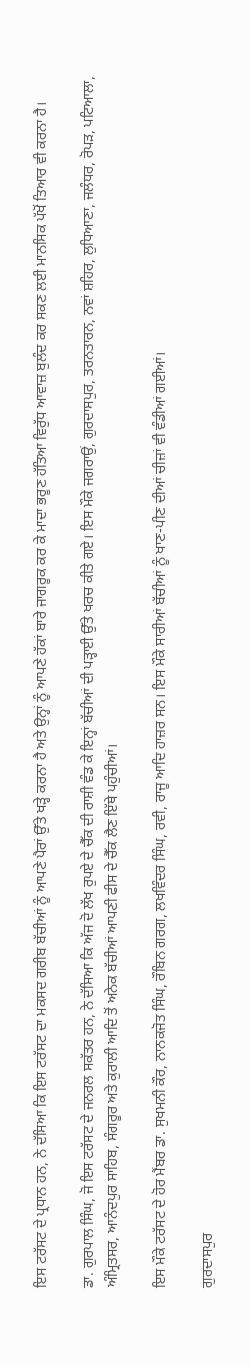ਇਸ ਟਰੱਸਟ ਦੇ ਪ੍ਰਧਾਨ ਹਨ, ਨੇ ਦੱਸਿਆ ਕਿ ਇਸ ਟਰੱਸਟ ਦਾ ਮਕਸਦ ਗਰੀਬ ਬੱਚੀਆਂ ਨੂੰ ਆਪਣੇ ਪੈਰਾਂ ਉੱਤੇ ਖੜ੍ਹੇ ਕਰਨਾ ਹੈ ਅਤੇ ਉਨ੍ਹਾਂ ਨੂੰ ਆਪਣੇ ਹੱਕਾਂ ਬਾਰੇ ਜਾਗਰੂਕ ਕਰ ਕੇ ਮਾਦਾ ਭਰੂਣ ਹੱਤਿਆ ਵਿਰੁੱਧ ਆਵਾਜ਼ ਬੁਲੰਦ ਕਰ ਸਕਣ ਲਈ ਮਾਨਸਿਕ ਪੱਖੋਂ ਤਿਆਰ ਵੀ ਕਰਨਾ ਹੈ।

ਡਾ. ਗੁਰਪਾਲ ਸਿੰਘ, ਜੋ ਇਸ ਟਰੱਸਟ ਦੇ ਜਨਰਲ ਸਕੱਤਰ ਹਨ, ਨੇ ਦੱਸਿਆ ਕਿ ਅੱਜ ਦੋ ਲੱਖ ਰੁਪਏ ਦੇ ਚੈੱਕ ਦੀ ਰਾਸ਼ੀ ਵੰਡ ਕੇ ਇਨ੍ਹਾਂ ਬੱਚੀਆਂ ਦੀ ਪੜ੍ਹਾਈ ਉੱਤੇ ਖਰਚ ਕੀਤੇ ਗਏ। ਇਸ ਮੌਕੇ ਜਗਰਾਉਂ, ਗੁਰਦਾਸਪੁਰ, ਤਰਨਤਾਰਨ, ਨਵਾਂ ਸ਼ਹਿਰ, ਲੁਧਿਆਣਾ, ਜਲੰਧਰ, ਰੋਪੜ, ਪਟਿਆਲਾ, ਅੰਮ੍ਰਿਤਸਰ, ਆਨੰਦਪੁਰ ਸਾਹਿਬ, ਸੰਗਰੂਰ ਅਤੇ ਕੁਰਾਲੀ ਆਦਿ ਤੋਂ ਅਨੇਕ ਬੱਚੀਆਂ ਆਪਣੀ ਫੀਸ ਦੇ ਚੈੱਕ ਲੈਣ ਇੱਥੇ ਪਹੁੰਚੀਆਂ।

ਇਸ ਮੌਕੇ ਟਰੱਸਟ ਦੇ ਹੋਰ ਮੈਂਬਰ ਡਾ. ਸੁਖਮਨੀ ਕੌਰ, ਨਾਨਕਜੋਤ ਸਿੰਘ, ਰੌਬਿਨ ਗਰਗ, ਲਖਵਿੰਦਰ ਸਿੰਘ, ਰਵੀ, ਰਾਜੂ ਆਦਿ ਹਾਜ਼ਰ ਸਨ। ਇਸ ਮੌਕੇ ਸਾਰੀਆਂ ਬੱਚੀਆਂ ਨੂੰ ਖਾਣ-ਪੀਣ ਦੀਆਂ ਚੀਜ਼ਾਂ ਵੀ ਵੰਡੀਆਂ ਗਈਆਂ।

ਗੁਰਦਾਸਪੁਰ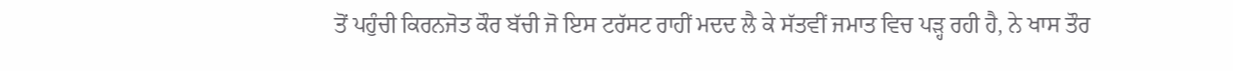ਤੋਂ ਪਹੁੰਚੀ ਕਿਰਨਜੋਤ ਕੌਰ ਬੱਚੀ ਜੋ ਇਸ ਟਰੱਸਟ ਰਾਹੀਂ ਮਦਦ ਲੈ ਕੇ ਸੱਤਵੀਂ ਜਮਾਤ ਵਿਚ ਪੜ੍ਹ ਰਹੀ ਹੈ, ਨੇ ਖਾਸ ਤੌਰ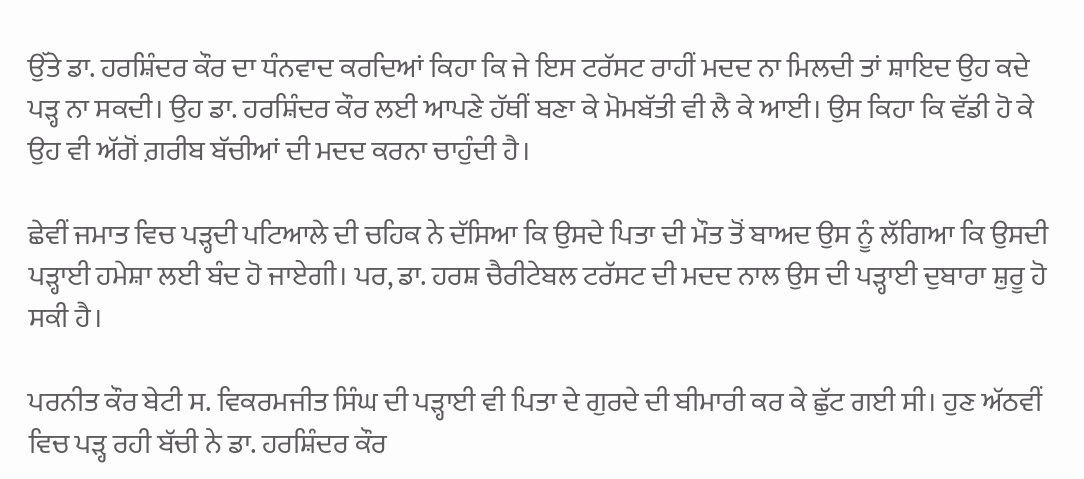ਉੱਤੇ ਡਾ. ਹਰਸ਼ਿੰਦਰ ਕੌਰ ਦਾ ਧੰਨਵਾਦ ਕਰਦਿਆਂ ਕਿਹਾ ਕਿ ਜੇ ਇਸ ਟਰੱਸਟ ਰਾਹੀਂ ਮਦਦ ਨਾ ਮਿਲਦੀ ਤਾਂ ਸ਼ਾਇਦ ਉਹ ਕਦੇ ਪੜ੍ਹ ਨਾ ਸਕਦੀ। ਉਹ ਡਾ. ਹਰਸ਼ਿੰਦਰ ਕੌਰ ਲਈ ਆਪਣੇ ਹੱਥੀਂ ਬਣਾ ਕੇ ਮੋਮਬੱਤੀ ਵੀ ਲੈ ਕੇ ਆਈ। ਉਸ ਕਿਹਾ ਕਿ ਵੱਡੀ ਹੋ ਕੇ ਉਹ ਵੀ ਅੱਗੋਂ ਗ਼ਰੀਬ ਬੱਚੀਆਂ ਦੀ ਮਦਦ ਕਰਨਾ ਚਾਹੁੰਦੀ ਹੈ।

ਛੇਵੀਂ ਜਮਾਤ ਵਿਚ ਪੜ੍ਹਦੀ ਪਟਿਆਲੇ ਦੀ ਚਹਿਕ ਨੇ ਦੱਸਿਆ ਕਿ ਉਸਦੇ ਪਿਤਾ ਦੀ ਮੌਤ ਤੋਂ ਬਾਅਦ ਉਸ ਨੂੰ ਲੱਗਿਆ ਕਿ ਉਸਦੀ ਪੜ੍ਹਾਈ ਹਮੇਸ਼ਾ ਲਈ ਬੰਦ ਹੋ ਜਾਏਗੀ। ਪਰ, ਡਾ. ਹਰਸ਼ ਚੈਰੀਟੇਬਲ ਟਰੱਸਟ ਦੀ ਮਦਦ ਨਾਲ ਉਸ ਦੀ ਪੜ੍ਹਾਈ ਦੁਬਾਰਾ ਸ਼ੁਰੂ ਹੋ ਸਕੀ ਹੈ।

ਪਰਨੀਤ ਕੌਰ ਬੇਟੀ ਸ. ਵਿਕਰਮਜੀਤ ਸਿੰਘ ਦੀ ਪੜ੍ਹਾਈ ਵੀ ਪਿਤਾ ਦੇ ਗੁਰਦੇ ਦੀ ਬੀਮਾਰੀ ਕਰ ਕੇ ਛੁੱਟ ਗਈ ਸੀ। ਹੁਣ ਅੱਠਵੀਂ ਵਿਚ ਪੜ੍ਹ ਰਹੀ ਬੱਚੀ ਨੇ ਡਾ. ਹਰਸ਼ਿੰਦਰ ਕੌਰ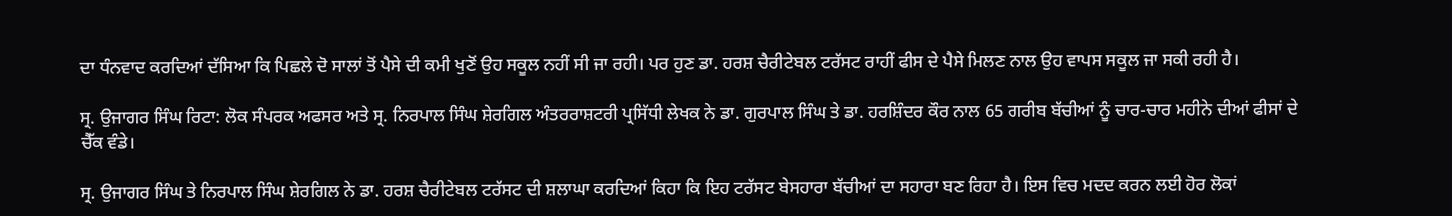ਦਾ ਧੰਨਵਾਦ ਕਰਦਿਆਂ ਦੱਸਿਆ ਕਿ ਪਿਛਲੇ ਦੋ ਸਾਲਾਂ ਤੋਂ ਪੈਸੇ ਦੀ ਕਮੀ ਖੁਣੋਂ ਉਹ ਸਕੂਲ ਨਹੀਂ ਸੀ ਜਾ ਰਹੀ। ਪਰ ਹੁਣ ਡਾ. ਹਰਸ਼ ਚੈਰੀਟੇਬਲ ਟਰੱਸਟ ਰਾਹੀਂ ਫੀਸ ਦੇ ਪੈਸੇ ਮਿਲਣ ਨਾਲ ਉਹ ਵਾਪਸ ਸਕੂਲ ਜਾ ਸਕੀ ਰਹੀ ਹੈ।

ਸ੍ਰ. ਉਜਾਗਰ ਸਿੰਘ ਰਿਟਾ: ਲੋਕ ਸੰਪਰਕ ਅਫਸਰ ਅਤੇ ਸ੍ਰ. ਨਿਰਪਾਲ ਸਿੰਘ ਸ਼ੇਰਗਿਲ ਅੰਤਰਰਾਸ਼ਟਰੀ ਪ੍ਰਸਿੱਧੀ ਲੇਖਕ ਨੇ ਡਾ. ਗੁਰਪਾਲ ਸਿੰਘ ਤੇ ਡਾ. ਹਰਸ਼ਿੰਦਰ ਕੌਰ ਨਾਲ 65 ਗਰੀਬ ਬੱਚੀਆਂ ਨੂੰ ਚਾਰ-ਚਾਰ ਮਹੀਨੇ ਦੀਆਂ ਫੀਸਾਂ ਦੇ ਚੈੱਕ ਵੰਡੇ।

ਸ੍ਰ. ਉਜਾਗਰ ਸਿੰਘ ਤੇ ਨਿਰਪਾਲ ਸਿੰਘ ਸ਼ੇਰਗਿਲ ਨੇ ਡਾ. ਹਰਸ਼ ਚੈਰੀਟੇਬਲ ਟਰੱਸਟ ਦੀ ਸ਼ਲਾਘਾ ਕਰਦਿਆਂ ਕਿਹਾ ਕਿ ਇਹ ਟਰੱਸਟ ਬੇਸਹਾਰਾ ਬੱਚੀਆਂ ਦਾ ਸਹਾਰਾ ਬਣ ਰਿਹਾ ਹੈ। ਇਸ ਵਿਚ ਮਦਦ ਕਰਨ ਲਈ ਹੋਰ ਲੋਕਾਂ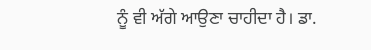ਨੂੰ ਵੀ ਅੱਗੇ ਆਉਣਾ ਚਾਹੀਦਾ ਹੈ। ਡਾ.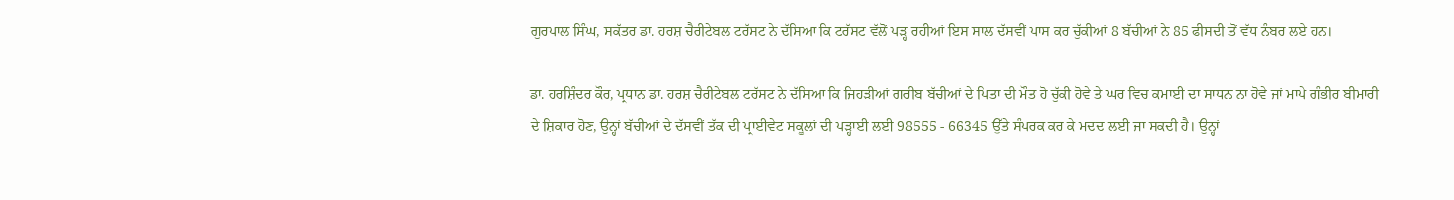ਗੁਰਪਾਲ ਸਿੰਘ, ਸਕੱਤਰ ਡਾ. ਹਰਸ਼ ਚੈਰੀਟੇਬਲ ਟਰੱਸਟ ਨੇ ਦੱਸਿਆ ਕਿ ਟਰੱਸਟ ਵੱਲੋਂ ਪੜ੍ਹ ਰਹੀਆਂ ਇਸ ਸਾਲ ਦੱਸਵੀਂ ਪਾਸ ਕਰ ਚੁੱਕੀਆਂ 8 ਬੱਚੀਆਂ ਨੇ 85 ਫੀਸਦੀ ਤੋਂ ਵੱਧ ਨੰਬਰ ਲਏ ਹਨ।

ਡਾ. ਹਰਸ਼ਿੰਦਰ ਕੌਰ, ਪ੍ਰਧਾਨ ਡਾ. ਹਰਸ਼ ਚੈਰੀਟੇਬਲ ਟਰੱਸਟ ਨੇ ਦੱਸਿਆ ਕਿ ਜਿਹੜੀਆਂ ਗਰੀਬ ਬੱਚੀਆਂ ਦੇ ਪਿਤਾ ਦੀ ਮੌਤ ਹੋ ਚੁੱਕੀ ਹੋਵੇ ਤੇ ਘਰ ਵਿਚ ਕਮਾਈ ਦਾ ਸਾਧਨ ਨਾ ਹੋਵੇ ਜਾਂ ਮਾਪੇ ਗੰਭੀਰ ਬੀਮਾਰੀ ਦੇ ਸ਼ਿਕਾਰ ਹੋਣ, ਉਨ੍ਹਾਂ ਬੱਚੀਆਂ ਦੇ ਦੱਸਵੀਂ ਤੱਕ ਦੀ ਪ੍ਰਾਈਵੇਟ ਸਕੂਲਾਂ ਦੀ ਪੜ੍ਹਾਈ ਲਈ 98555 - 66345 ਉੱਤੇ ਸੰਪਰਕ ਕਰ ਕੇ ਮਦਦ ਲਈ ਜਾ ਸਕਦੀ ਹੈ। ਉਨ੍ਹਾਂ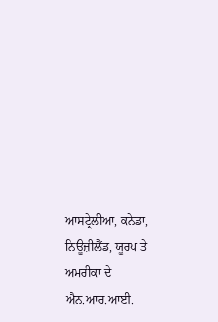ਆਸਟ੍ਰੇਲੀਆ, ਕਨੇਡਾ, ਨਿਊਜ਼ੀਲੈਂਡ, ਯੂਰਪ ਤੇ ਅਮਰੀਕਾ ਦੇ ਐਨ.ਆਰ.ਆਈ.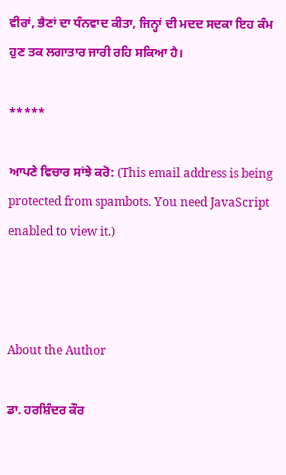ਵੀਰਾਂ, ਭੈਣਾਂ ਦਾ ਧੰਨਵਾਦ ਕੀਤਾ, ਜਿਨ੍ਹਾਂ ਦੀ ਮਦਦ ਸਦਕਾ ਇਹ ਕੰਮ ਹੁਣ ਤਕ ਲਗਾਤਾਰ ਜਾਰੀ ਰਹਿ ਸਕਿਆ ਹੈ।

*****

ਆਪਣੇ ਵਿਚਾਰ ਸਾਂਝੇ ਕਰੋ: (This email address is being protected from spambots. You need JavaScript enabled to view it.)



About the Author

ਡਾ. ਹਰਸ਼ਿੰਦਰ ਕੌਰ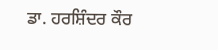ਡਾ. ਹਰਸ਼ਿੰਦਰ ਕੌਰ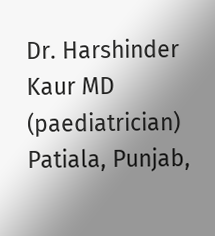Dr. Harshinder Kaur MD (paediatrician)
Patiala, Punjab,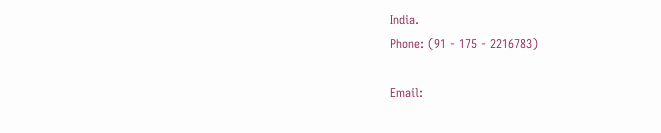India.
Phone: (91 - 175 - 2216783)

Email: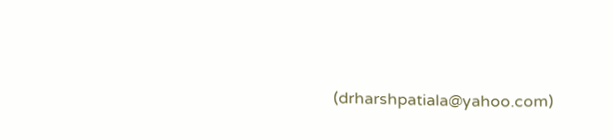(drharshpatiala@yahoo.com)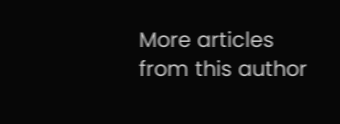More articles from this author